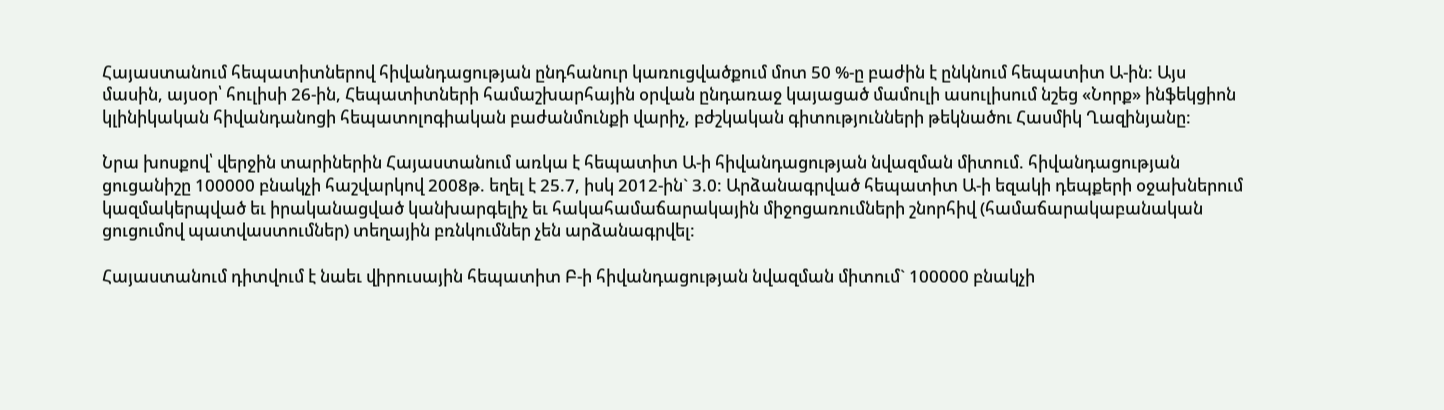Հայաստանում հեպատիտներով հիվանդացության ընդհանուր կառուցվածքում մոտ 50 %-ը բաժին է ընկնում հեպատիտ Ա-ին: Այս մասին, այսօր՝ հուլիսի 26-ին, Հեպատիտների համաշխարհային օրվան ընդառաջ կայացած մամուլի ասուլիսում նշեց «Նորք» ինֆեկցիոն կլինիկական հիվանդանոցի հեպատոլոգիական բաժանմունքի վարիչ, բժշկական գիտությունների թեկնածու Հասմիկ Ղազինյանը:

Նրա խոսքով՝ վերջին տարիներին Հայաստանում առկա է հեպատիտ Ա-ի հիվանդացության նվազման միտում. հիվանդացության ցուցանիշը 100000 բնակչի հաշվարկով 2008թ. եղել է 25.7, իսկ 2012-ին` 3.0: Արձանագրված հեպատիտ Ա-ի եզակի դեպքերի օջախներում կազմակերպված եւ իրականացված կանխարգելիչ եւ հակահամաճարակային միջոցառումների շնորհիվ (համաճարակաբանական ցուցումով պատվաստումներ) տեղային բռնկումներ չեն արձանագրվել:

Հայաստանում դիտվում է նաեւ վիրուսային հեպատիտ Բ-ի հիվանդացության նվազման միտում` 100000 բնակչի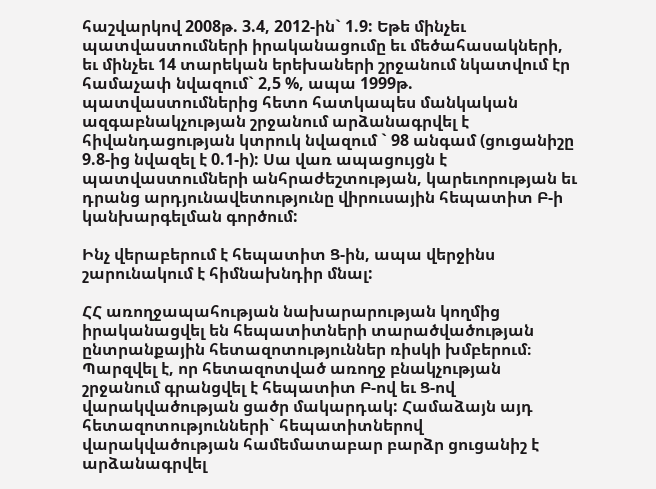հաշվարկով 2008թ. 3.4, 2012-ին` 1.9: Եթե մինչեւ պատվաստումների իրականացումը եւ մեծահասակների, եւ մինչեւ 14 տարեկան երեխաների շրջանում նկատվում էր համաչափ նվազում` 2,5 %, ապա 1999թ. պատվաստումներից հետո հատկապես մանկական ազգաբնակչության շրջանում արձանագրվել է հիվանդացության կտրուկ նվազում ` 98 անգամ (ցուցանիշը 9.8-ից նվազել է 0.1-ի): Սա վառ ապացույցն է պատվաստումների անհրաժեշտության, կարեւորության եւ դրանց արդյունավետությունը վիրուսային հեպատիտ Բ-ի կանխարգելման գործում:

Ինչ վերաբերում է հեպատիտ Ց-ին, ապա վերջինս շարունակում է հիմնախնդիր մնալ:

ՀՀ առողջապահության նախարարության կողմից իրականացվել են հեպատիտների տարածվածության ընտրանքային հետազոտություններ ռիսկի խմբերում։ Պարզվել է, որ հետազոտված առողջ բնակչության շրջանում գրանցվել է հեպատիտ Բ-ով եւ Ց-ով վարակվածության ցածր մակարդակ: Համաձայն այդ հետազոտությունների` հեպատիտներով վարակվածության համեմատաբար բարձր ցուցանիշ է արձանագրվել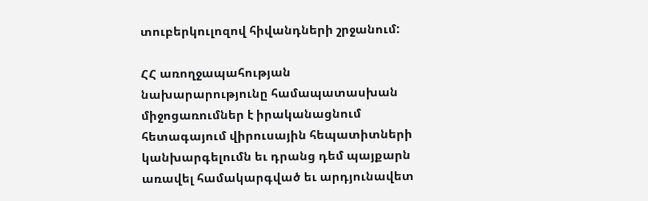տուբերկուլոզով հիվանդների շրջանում:

ՀՀ առողջապահության նախարարությունը համապատասխան միջոցառումներ է իրականացնում հետագայում վիրուսային հեպատիտների կանխարգելումն եւ դրանց դեմ պայքարն առավել համակարգված եւ արդյունավետ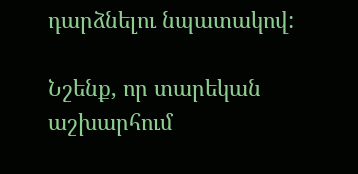դարձնելու նպատակով:

Նշենք, որ տարեկան աշխարհում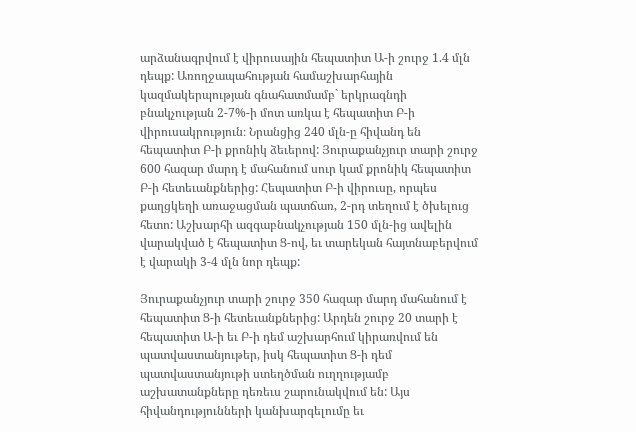արձանագրվում է վիրուսային հեպատիտ Ա-ի շուրջ 1.4 մլն դեպք: Առողջապահության համաշխարհային կազմակերպության գնահատմամբ` երկրագնդի բնակչության 2-7%-ի մոտ առկա է հեպատիտ Բ-ի վիրուսակրություն։ Նրանցից 240 մլն-ը հիվանդ են հեպատիտ Բ-ի քրոնիկ ձեւերով: Յուրաքանչյուր տարի շուրջ 600 հազար մարդ է մահանում սուր կամ քրոնիկ հեպատիտ Բ-ի հետեւանքներից: Հեպատիտ Բ-ի վիրուսը, որպես քաղցկեղի առաջացման պատճառ, 2-րդ տեղում է ծխելուց հետո: Աշխարհի ազգաբնակչության 150 մլն-ից ավելին վարակված է հեպատիտ Ց-ով, եւ տարեկան հայտնաբերվում է վարակի 3-4 մլն նոր դեպք:

Յուրաքանչյուր տարի շուրջ 350 հազար մարդ մահանում է հեպատիտ Ց-ի հետեւանքներից: Արդեն շուրջ 20 տարի է հեպատիտ Ա-ի եւ Բ-ի դեմ աշխարհում կիրառվում են պատվաստանյութեր, իսկ հեպատիտ Ց-ի դեմ պատվաստանյութի ստեղծման ուղղությամբ աշխատանքները դեռեւս շարունակվում են: Այս հիվանդությունների կանխարգելումը եւ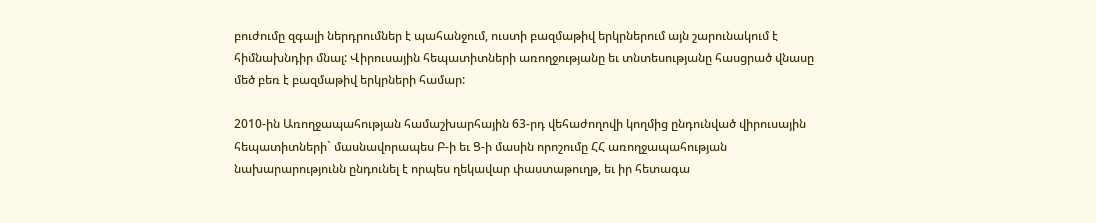բուժումը զգալի ներդրումներ է պահանջում, ուստի բազմաթիվ երկրներում այն շարունակում է հիմնախնդիր մնալ: Վիրուսային հեպատիտների առողջությանը եւ տնտեսությանը հասցրած վնասը մեծ բեռ է բազմաթիվ երկրների համար:

2010-ին Առողջապահության համաշխարհային 63-րդ վեհաժողովի կողմից ընդունված վիրուսային հեպատիտների` մասնավորապես Բ-ի եւ Ց-ի մասին որոշումը ՀՀ առողջապահության նախարարությունն ընդունել է որպես ղեկավար փաստաթուղթ, եւ իր հետագա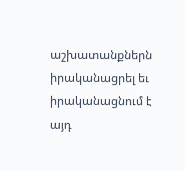աշխատանքներն իրականացրել եւ իրականացնում է այդ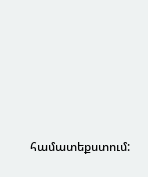համատեքստում: